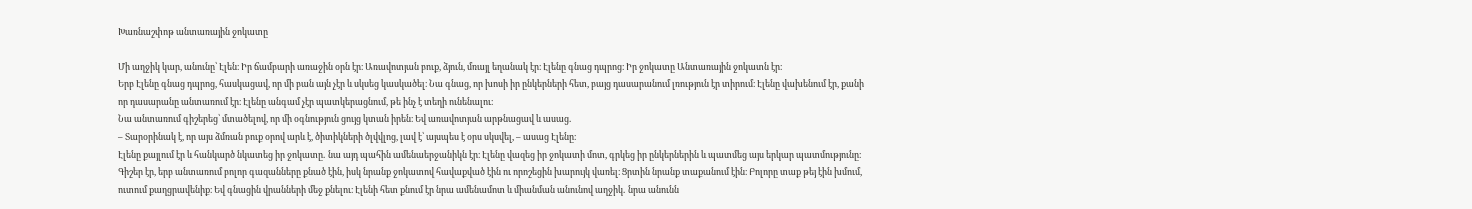Խառնաշփոթ անտառային ջոկատը

Մի աղջիկ կար, անունը՝ Էլեն։ Իր ճամբարի առաջին օրն էր։ Առավոտյան բուք, ձյուն, մռայլ եղանակ էր։ Էլենը գնաց դպրոց։ Իր ջոկատը Անտառային ջոկատն էր։
Երբ Էլենը գնաց դպրոց, հասկացավ, որ մի բան այն չէր և սկսեց կասկածել։ Նա գնաց, որ խոսի իր ընկերների հետ, բայց դասարանում լռություն էր տիրում։ Էլենը վախենում էր, քանի որ դասարանը անտառում էր։ Էլենը անգամ չէր պատկերացնում, թե ինչ է տեղի ունենալու։
Նա անտառում գիշերեց՝ մտածելով, որ մի օգնություն ցույց կտան իրեն։ Եվ առավոտյան արթնացավ և ասաց․
– Տարօրինակ է, որ այս ձմռան բուք օրով արև է, ծիտիկների ծլվվլոց, լավ է՝ այսպես է օրս սկսվել, – ասաց Էլենը։
Էլենը քայլում էր և հանկարծ նկատեց իր ջոկատը․ նա այդ պահին ամենաերջանիկն էր։ Էլենը վազեց իր ջոկատի մոտ, գրկեց իր ընկերներին և պատմեց այս երկար պատմությունը։
Գիշեր էր, երբ անտառում բոլոր գազանները քնած էին, իսկ նրանք ջոկատով հավաքված էին ու որոշեցին խարույկ վառել։ Ցրտին նրանք տաքանում էին։ Բոլորը տաք թեյ էին խմում, ուտում քաղցրավենիք։ Եվ գնացին վրանների մեջ քնելու։ Էլենի հետ քնում էր նրա ամենամոտ և միանման անունով աղջիկ․ նրա անունն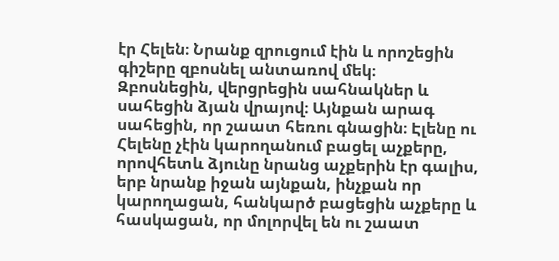էր Հելեն։ Նրանք զրուցում էին և որոշեցին գիշերը զբոսնել անտառով մեկ։
Զբոսնեցին, վերցրեցին սահնակներ և սահեցին ձյան վրայով։ Այնքան արագ սահեցին, որ շաատ հեռու գնացին։ Էլենը ու Հելենը չէին կարողանում բացել աչքերը, որովհետև ձյունը նրանց աչքերին էր գալիս, երբ նրանք իջան այնքան, ինչքան որ կարողացան, հանկարծ բացեցին աչքերը և հասկացան, որ մոլորվել են ու շաատ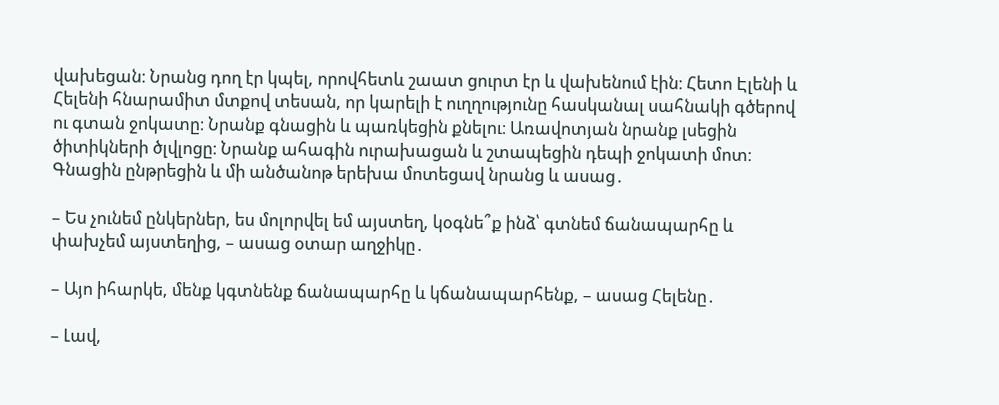վախեցան։ Նրանց դող էր կպել, որովհետև շաատ ցուրտ էր և վախենում էին։ Հետո Էլենի և Հելենի հնարամիտ մտքով տեսան, որ կարելի է ուղղությունը հասկանալ սահնակի գծերով ու գտան ջոկատը։ Նրանք գնացին և պառկեցին քնելու։ Առավոտյան նրանք լսեցին ծիտիկների ծլվլոցը։ Նրանք ահագին ուրախացան և շտապեցին դեպի ջոկատի մոտ։ Գնացին ընթրեցին և մի անծանոթ երեխա մոտեցավ նրանց և ասաց․

– Ես չունեմ ընկերներ, ես մոլորվել եմ այստեղ, կօգնե՞ք ինձ՝ գտնեմ ճանապարհը և փախչեմ այստեղից, – ասաց օտար աղջիկը․

– Այո իհարկե, մենք կգտնենք ճանապարհը և կճանապարհենք, – ասաց Հելենը․

– Լավ,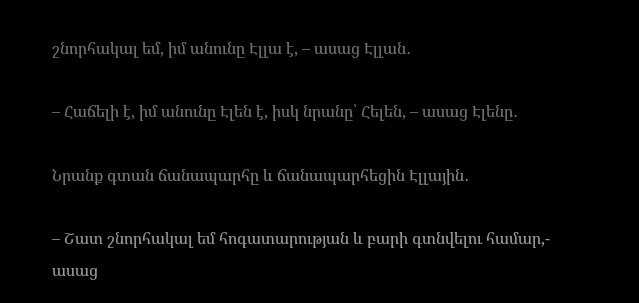շնորհակալ եմ, իմ անունը Էլլա է, – ասաց Էլլան․

– Հաճելի է, իմ անունը Էլեն է, իսկ նրանը՝ Հելեն, – ասաց Էլենը․

Նրանք գտան ճանապարհը և ճանապարհեցին Էլլային․

– Շատ շնորհակալ եմ հոգատարության և բարի գտնվելու համար,- ասաց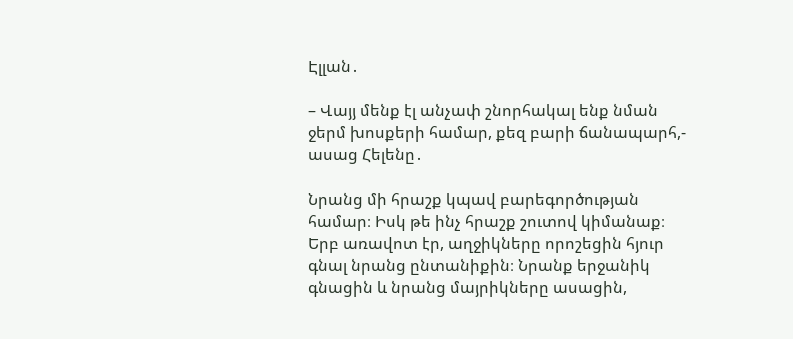Էլլան․

– Վայյ մենք էլ անչափ շնորհակալ ենք նման ջերմ խոսքերի համար, քեզ բարի ճանապարհ,- ասաց Հելենը․

Նրանց մի հրաշք կպավ բարեգործության համար։ Իսկ թե ինչ հրաշք շուտով կիմանաք։
Երբ առավոտ էր, աղջիկները որոշեցին հյուր գնալ նրանց ընտանիքին։ Նրանք երջանիկ գնացին և նրանց մայրիկները ասացին,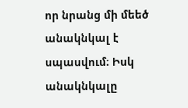որ նրանց մի մեեծ անակնկալ է սպասվում։ Իսկ անակնկալը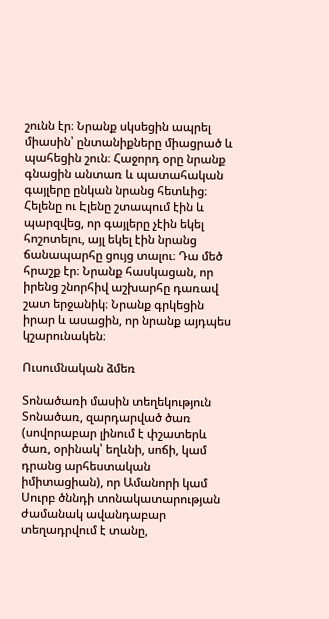շունն էր։ Նրանք սկսեցին ապրել միասին՝ ընտանիքները միացրած և պահեցին շուն։ Հաջորդ օրը նրանք գնացին անտառ և պատահական գայլերը ընկան նրանց հետևից։ Հելենը ու Էլենը շտապում էին և պարզվեց, որ գայլերը չէին եկել հոշոտելու, այլ եկել էին նրանց ճանապարհը ցույց տալու։ Դա մեծ հրաշք էր։ Նրանք հասկացան, որ իրենց շնորհիվ աշխարհը դառավ շատ երջանիկ։ Նրանք գրկեցին իրար և ասացին, որ նրանք այդպես կշարունակեն։

Ուսումնական ձմեռ

Տոնածառի մասին տեղեկություն
Տոնածառ, զարդարված ծառ (սովորաբար լինում է փշատերև ծառ, օրինակ՝ եղևնի, սոճի, կամ դրանց արհեստական իմիտացիան), որ Ամանորի կամ Սուրբ ծննդի տոնակատարության ժամանակ ավանդաբար տեղադրվում է տանը,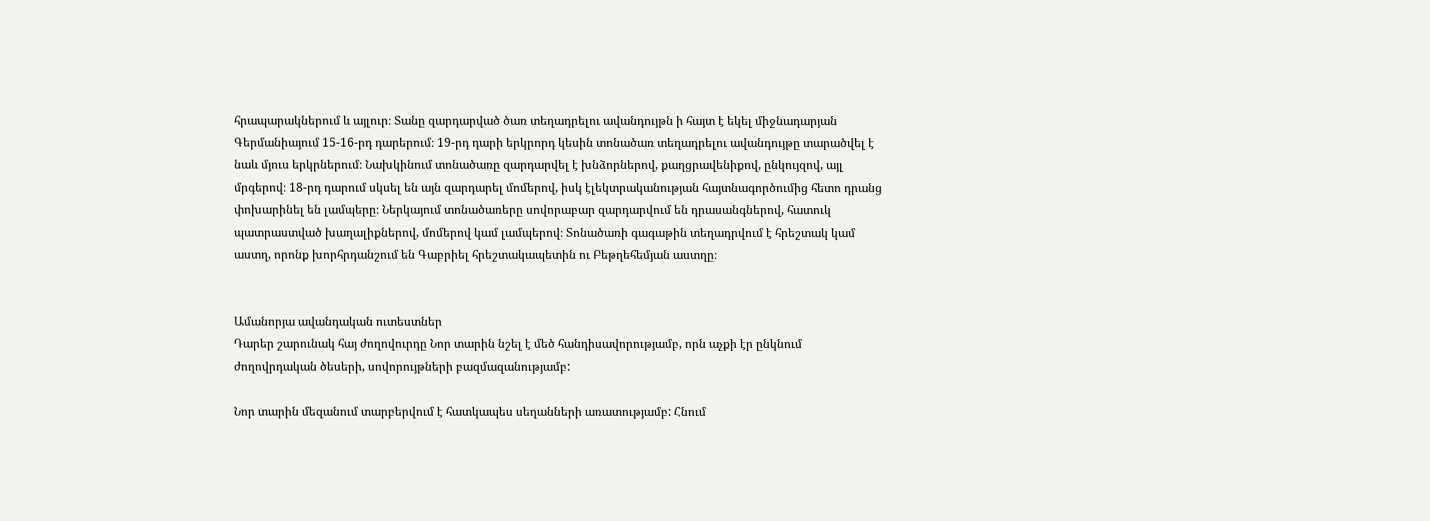հրապարակներում և այլուր։ Տանը զարդարված ծառ տեղադրելու ավանդույթն ի հայտ է եկել միջնադարյան Գերմանիայում 15-16-րդ դարերում։ 19-րդ դարի երկրորդ կեսին տոնածառ տեղադրելու ավանդույթը տարածվել է նաև մյուս երկրներում։ Նախկինում տոնածառը զարդարվել է խնձորներով, քաղցրավենիքով, ընկույզով, այլ մրգերով։ 18-րդ դարում սկսել են այն զարդարել մոմերով, իսկ էլեկտրականության հայտնագործումից հետո դրանց փոխարինել են լամպերը։ Ներկայում տոնածառերը սովորաբար զարդարվում են դրասանգներով, հատուկ պատրաստված խաղալիքներով, մոմերով կամ լամպերով։ Տոնածառի գագաթին տեղադրվում է հրեշտակ կամ աստղ, որոնք խորհրդանշում են Գաբրիել հրեշտակապետին ու Բեթղեհեմյան աստղը։


Ամանորյա ավանդական ուտեստներ
Դարեր շարունակ հայ ժողովուրդը Նոր տարին նշել է մեծ հանդիսավորությամբ, որն աչքի էր ընկնում ժողովրդական ծեսերի, սովորույթների բազմազանությամբ:

Նոր տարին մեզանում տարբերվում է հատկապես սեղանների առատությամբ: Հնում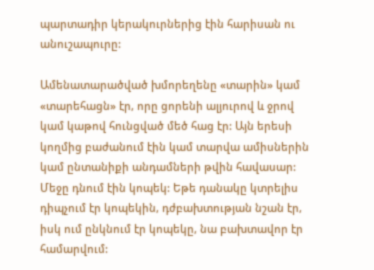պարտադիր կերակուրներից էին հարիսան ու անուշապուրը:

Ամենատարածված խմորեղենը «տարին» կամ «տարեհացն» էր, որը ցորենի ալյուրով և ջրով կամ կաթով հունցված մեծ հաց էր: Այն երեսի կողմից բաժանում էին կամ տարվա ամիսներին կամ ընտանիքի անդամների թվին հավասար: Մեջը դնում էին կոպեկ: Եթե դանակը կտրելիս դիպչում էր կոպեկին, դժբախտության նշան էր, իսկ ում ընկնում էր կոպեկը, նա բախտավոր էր համարվում: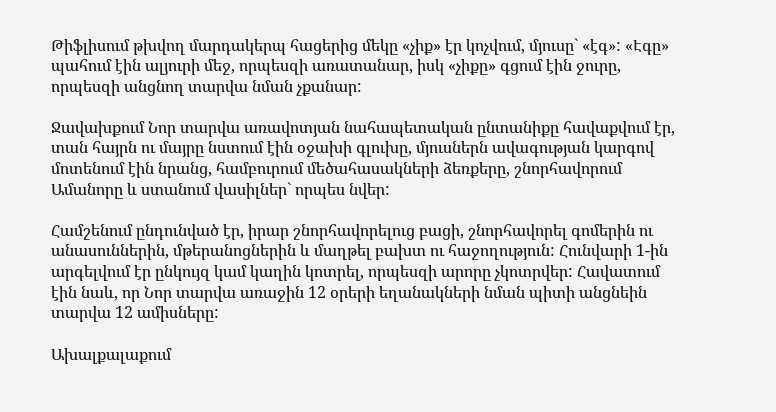Թիֆլիսում թխվող մարդակերպ հացերից մեկը «չիք» էր կոչվում, մյուսը` «էգ»: «Էգը» պահում էին ալյուրի մեջ, որպեսզի առատանար, իսկ «չիքը» գցում էին ջուրը, որպեսզի անցնող տարվա նման չքանար:

Ջավախքում Նոր տարվա առավոտյան նահապետական ընտանիքը հավաքվում էր, տան հայրն ու մայրը նստում էին օջախի գլուխը, մյուսներն ավագության կարգով մոտենում էին նրանց, համբուրում մեծահասակների ձեռքերը, շնորհավորում Ամանորը և ստանում վասիլներ` որպես նվեր:

Համշենում ընդունված էր, իրար շնորհավորելուց բացի, շնորհավորել գոմերին ու անասուններին, մթերանոցներին և մաղթել բախտ ու հաջողություն: Հունվարի 1-ին արգելվում էր ընկույզ կամ կաղին կոտրել, որպեսզի արորը չկոտրվեր: Հավատում էին նաև, որ Նոր տարվա առաջին 12 օրերի եղանակների նման պիտի անցնեին տարվա 12 ամիսները:

Ախալքալաքում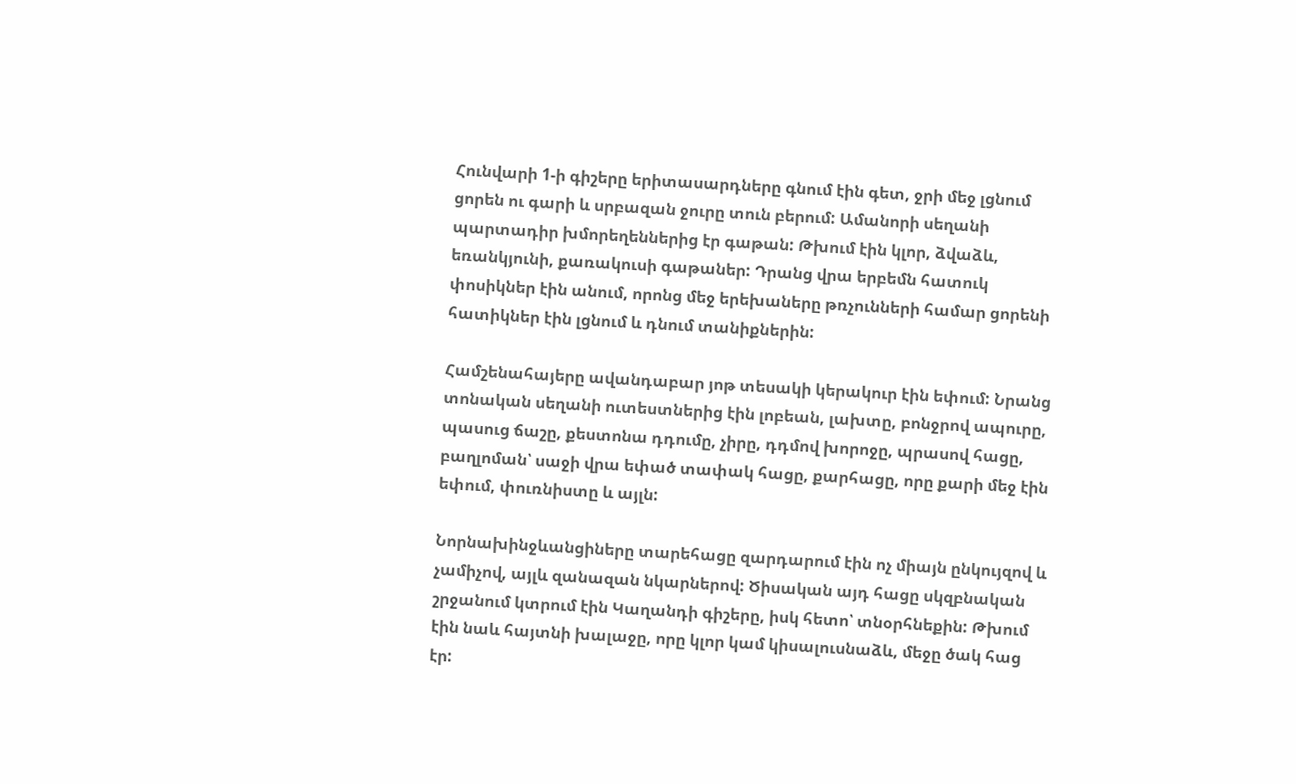Հունվարի 1-ի գիշերը երիտասարդները գնում էին գետ, ջրի մեջ լցնում ցորեն ու գարի և սրբազան ջուրը տուն բերում: Ամանորի սեղանի պարտադիր խմորեղեններից էր գաթան: Թխում էին կլոր, ձվաձև, եռանկյունի, քառակուսի գաթաներ: Դրանց վրա երբեմն հատուկ փոսիկներ էին անում, որոնց մեջ երեխաները թռչունների համար ցորենի հատիկներ էին լցնում և դնում տանիքներին:

Համշենահայերը ավանդաբար յոթ տեսակի կերակուր էին եփում: Նրանց տոնական սեղանի ուտեստներից էին լոբեան, լախտը, բոնջրով ապուրը, պասուց ճաշը, քեստոնա դդումը, չիրը, դդմով խորոջը, պրասով հացը, բաղլոման՝ սաջի վրա եփած տափակ հացը, քարհացը, որը քարի մեջ էին եփում, փուռնիստը և այլն:

Նորնախինջևանցիները տարեհացը զարդարում էին ոչ միայն ընկույզով և չամիչով, այլև զանազան նկարներով: Ծիսական այդ հացը սկզբնական շրջանում կտրում էին Կաղանդի գիշերը, իսկ հետո՝ տնօրհնեքին: Թխում էին նաև հայտնի խալաջը, որը կլոր կամ կիսալուսնաձև, մեջը ծակ հաց էր: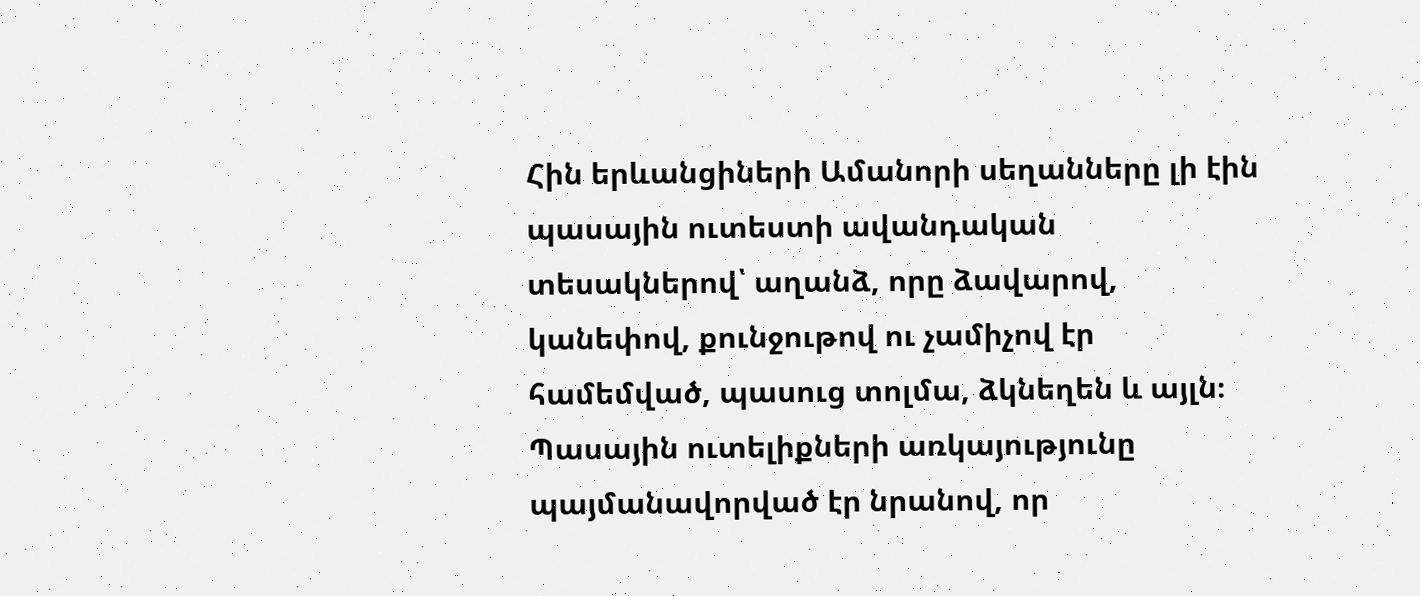Հին երևանցիների Ամանորի սեղանները լի էին պասային ուտեստի ավանդական տեսակներով՝ աղանձ, որը ձավարով, կանեփով, քունջութով ու չամիչով էր համեմված, պասուց տոլմա, ձկնեղեն և այլն։ Պասային ուտելիքների առկայությունը պայմանավորված էր նրանով, որ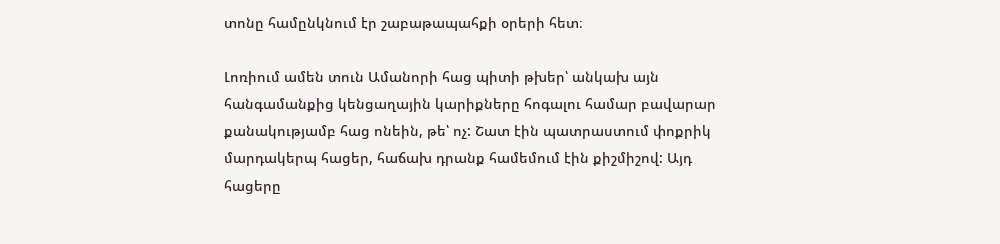տոնը համընկնում էր շաբաթապահքի օրերի հետ։

Լոռիում ամեն տուն Ամանորի հաց պիտի թխեր՝ անկախ այն հանգամանքից կենցաղային կարիքները հոգալու համար բավարար քանակությամբ հաց ոնեին, թե՝ ոչ: Շատ էին պատրաստում փոքրիկ մարդակերպ հացեր, հաճախ դրանք համեմում էին քիշմիշով: Այդ հացերը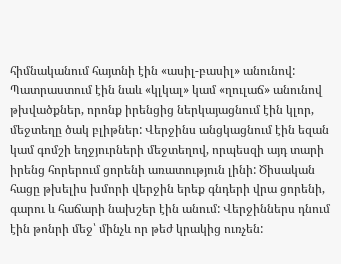հիմնականում հայտնի էին «ասիլ-բասիլ» անունով: Պատրաստում էին նաև «կլկալ» կամ «ղուլաճ» անունով թխվածքներ, որոնք իրենցից ներկայացնում էին կլոր, մեջտեղը ծակ բլիթներ: Վերջինս անցկացնում էին եզան կամ գոմշի եղջյուրների մեջտեղով, որպեսզի այդ տարի իրենց հորերում ցորենի առատություն լինի: Ծիսական հացը թխելիս խմորի վերջին երեք գնդերի վրա ցորենի, գարու և հաճարի նախշեր էին անում: Վերջիններս դնում էին թոնրի մեջ՝ մինչև որ թեժ կրակից ուռչեն: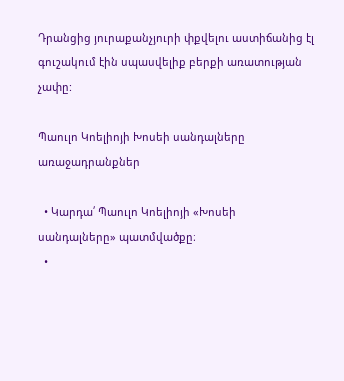Դրանցից յուրաքանչյուրի փքվելու աստիճանից էլ գուշակում էին սպասվելիք բերքի առատության չափը:

Պաուլո Կոելիոյի Խոսեի սանդալները առաջադրանքներ

  • Կարդա՛ Պաուլո Կոելիոյի «Խոսեի սանդալները» պատմվածքը։
  •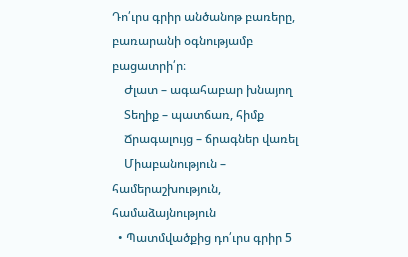Դո՛ւրս գրիր անծանոթ բառերը, բառարանի օգնությամբ բացատրի՛ր։
    Ժլատ – ագահաբար խնայող
    Տեղիք – պատճառ, հիմք
    Ճրագալույց – ճրագներ վառել
    Միաբանություն – համերաշխություն, համաձայնություն
  • Պատմվածքից դո՛ւրս գրիր 5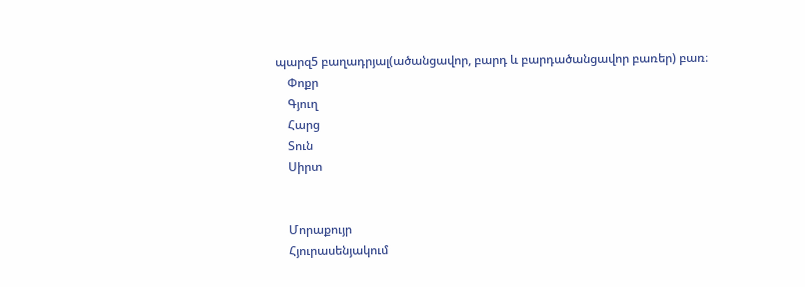պարզ5 բաղադրյալ(ածանցավոր, բարդ և բարդածանցավոր բառեր) բառ։
    Փոքր
    Գյուղ
    Հարց
    Տուն
    Սիրտ


    Մորաքույր
    Հյուրասենյակում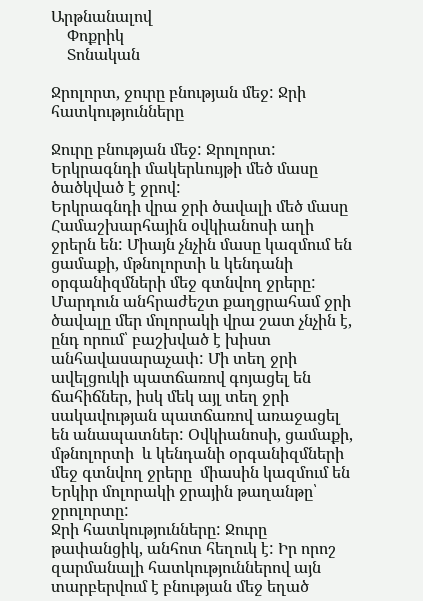Արթնանալով
    Փոքրիկ
    Տոնական

Ջրոլորտ, ջուրը բնության մեջ: Ջրի հատկությունները

Ջուրը բնության մեջ: Ջրոլորտ:
Երկրագնդի մակերևույթի մեծ մասը ծածկված է ջրով:
Երկրագնդի վրա ջրի ծավալի մեծ մասը Համաշխարհային օվկիանոսի աղի ջրերն են: Միայն չնչին մասը կազմում են ցամաքի, մթնոլորտի և կենդանի օրգանիզմների մեջ գտնվող ջրերը:
Մարդուն անհրաժեշտ քաղցրահամ ջրի ծավալը մեր մոլորակի վրա շատ չնչին է, ընդ որում՝ բաշխված է խիստ անհավասարաչափ: Մի տեղ ջրի ավելցուկի պատճառով գոյացել են ճահիճներ, իսկ մեկ այլ տեղ ջրի սակավության պատճառով առաջացել են անապատներ: Օվկիանոսի, ցամաքի, մթնոլորտի  և կենդանի օրգանիզմների մեջ գտնվող ջրերը  միասին կազմում են Երկիր մոլորակի ջրային թաղանթը՝ ջրոլորտը:
Ջրի հատկությունները: Ջուրը թափանցիկ, անհոտ հեղուկ է: Իր որոշ զարմանալի հատկություններով այն տարբերվում է բնության մեջ եղած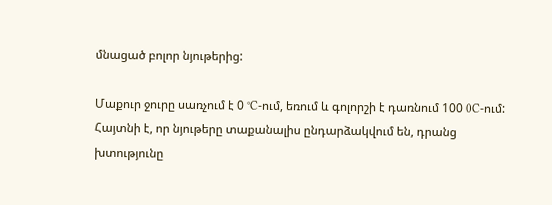մնացած բոլոր նյութերից:

Մաքուր ջուրը սառչում է 0 °C-ում, եռում և գոլորշի է դառնում 100 0C-ում:
Հայտնի է, որ նյութերը տաքանալիս ընդարձակվում են, դրանց խտությունը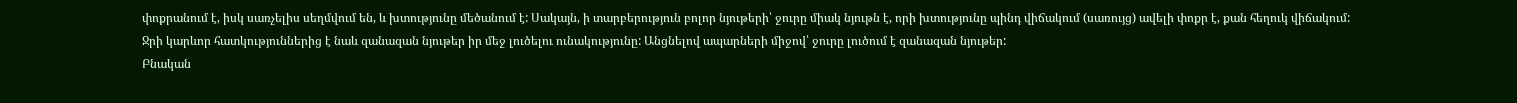փոքրանում է, իսկ սառչելիս սեղմվում են, և խտությունը մեծանում է: Սակայն, ի տարբերություն բոլոր նյութերի՝ ջուրը միակ նյութն է, որի խտությունը պինդ վիճակում (սառույց) ավելի փոքր է, քան հեղուկ վիճակում: Ջրի կարևոր հատկություններից է նաև զանազան նյութեր իր մեջ լուծելու ունակությունը: Անցնելով ապարների միջով՝ ջուրը լուծում է զանազան նյութեր:
Բնական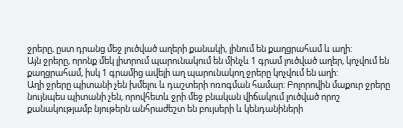ջրերը, ըստ դրանց մեջ լուծված աղերի քանակի, լինում են քաղցրահամ և աղի:
Այն ջրերը, որոնք մեկ լիտրում պարունակում են մինչև 1 գրամ լուծված աղեր, կոչվում են քաղցրահամ, իսկ 1 գրամից ավելի աղ պարունակող ջրերը կոչվում են աղի:
Աղի ջրերը պիտանի չեն խմելու և դաշտերի ոռոգման համար: Բոլորովին մաքուր ջրերը նույնպես պիտանի չեն, որովհետև ջրի մեջ բնական վիճակում լուծված որոշ քանակությամբ նյութերն անհրաժեշտ են բույսերի և կենդանիների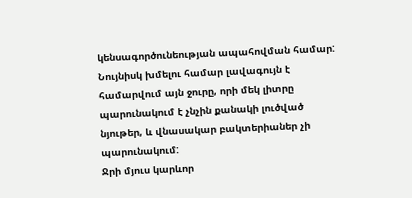կենսագործունեության ապահովման համար:
Նույնիսկ խմելու համար լավագույն է համարվում այն ջուրը, որի մեկ լիտրը պարունակում է չնչին քանակի լուծված նյութեր, և վնասակար բակտերիաներ չի պարունակում:
Ջրի մյուս կարևոր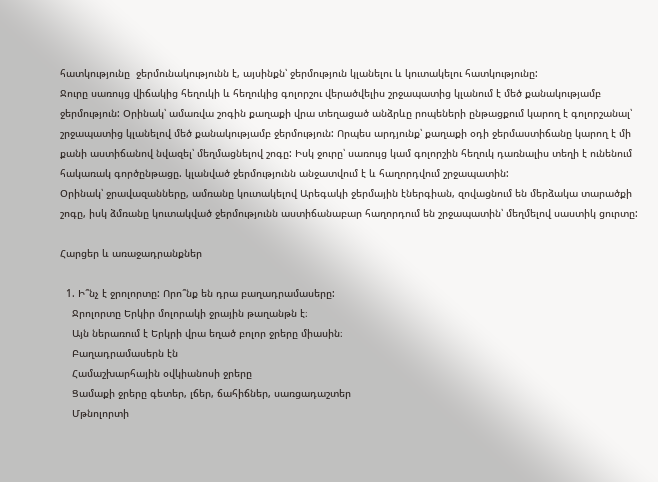հատկությունը  ջերմունակությունն է, այսինքն՝ ջերմություն կլանելու և կուտակելու հատկությունը:
Ջուրը սառույց վիճակից հեղուկի և հեղուկից գոլորշու վերածվելիս շրջապատից կլանում է մեծ քանակությամբ ջերմություն: Օրինակ՝ ամառվա շոգին քաղաքի վրա տեղացած անձրևը րոպեների ընթացքում կարող է գոլորշանալ՝  շրջապատից կլանելով մեծ քանակությամբ ջերմություն: Որպես արդյունք՝ քաղաքի օդի ջերմաստիճանը կարող է մի քանի աստիճանով նվազել՝ մեղմացնելով շոգը: Իսկ ջուրը՝ սառույց կամ գոլորշին հեղուկ դառնալիս տեղի է ունենում հակառակ գործընթացը. կլանված ջերմությունն անջատվում է և հաղորդվում շրջապատին:
Օրինակ՝ ջրավազանները, ամռանը կուտակելով Արեգակի ջերմային էներգիան, զովացնում են մերձակա տարածքի շոգը, իսկ ձմռանը կուտակված ջերմությունն աստիճանաբար հաղորդում են շրջապատին՝ մեղմելով սաստիկ ցուրտը:

Հարցեր և առաջադրանքներ

  1. Ի՞նչ է ջրոլորտը: Որո՞նք են դրա բաղադրամասերը:
    Ջրոլորտը Երկիր մոլորակի ջրային թաղանթն է։
    Այն ներառում է Երկրի վրա եղած բոլոր ջրերը միասին։
    Բաղադրամասերն էն
    Համաշխարհային օվկիանոսի ջրերը
    Ցամաքի ջրերը գետեր, լճեր, ճահիճներ, սառցադաշտեր
    Մթնոլորտի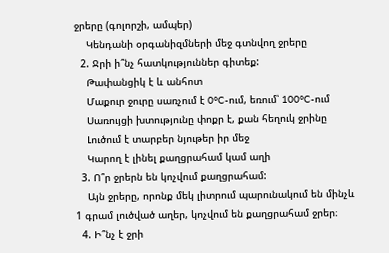ջրերը (գոլորշի, ամպեր)
    Կենդանի օրգանիզմների մեջ գտնվող ջրերը
  2. Ջրի ի՞նչ հատկություններ գիտեք:
    Թափանցիկ է և անհոտ
    Մաքուր ջուրը սառչում է 0°C-ում, եռում՝ 100°C-ում
    Սառույցի խտությունը փոքր է, քան հեղուկ ջրինը
    Լուծում է տարբեր նյութեր իր մեջ
    Կարող է լինել քաղցրահամ կամ աղի
  3. Ո՞ր ջրերն են կոչվում քաղցրահամ:
    Այն ջրերը, որոնք մեկ լիտրում պարունակում են մինչև 1 գրամ լուծված աղեր, կոչվում են քաղցրահամ ջրեր։
  4. Ի՞նչ է ջրի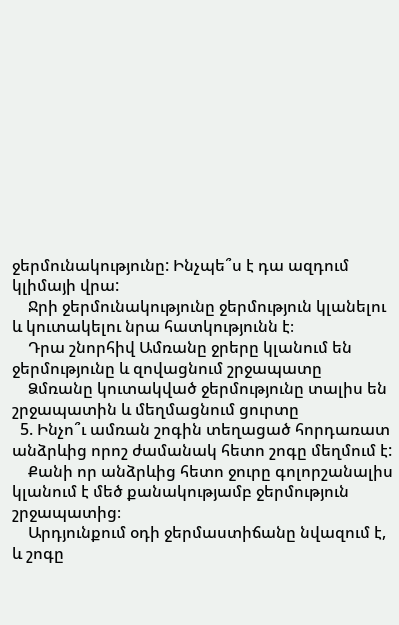ջերմունակությունը: Ինչպե՞ս է դա ազդում կլիմայի վրա:
    Ջրի ջերմունակությունը ջերմություն կլանելու և կուտակելու նրա հատկությունն է։
    Դրա շնորհիվ Ամռանը ջրերը կլանում են ջերմությունը և զովացնում շրջապատը
    Ձմռանը կուտակված ջերմությունը տալիս են շրջապատին և մեղմացնում ցուրտը
  5. Ինչո՞ւ ամռան շոգին տեղացած հորդառատ անձրևից որոշ ժամանակ հետո շոգը մեղմում է:
    Քանի որ անձրևից հետո ջուրը գոլորշանալիս կլանում է մեծ քանակությամբ ջերմություն շրջապատից։
    Արդյունքում օդի ջերմաստիճանը նվազում է, և շոգը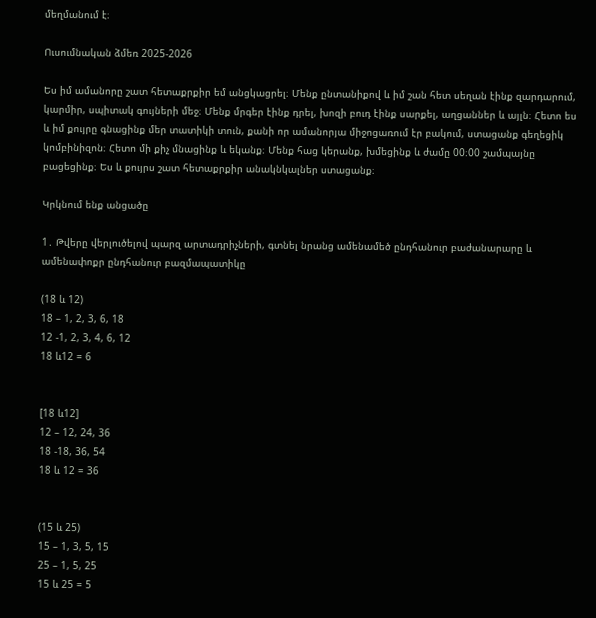մեղմանում է։

Ուսումնական ձմեռ 2025-2026

Ես իմ ամանորը շատ հետաքրքիր եմ անցկացրել։ Մենք ընտանիքով և իմ շան հետ սեղան էինք զարդարում, կարմիր, սպիտակ գույների մեջ։ Մենք մրգեր էինք դրել, խոզի բուդ էինք սարքել, աղցաններ և այլն։ Հետո ես և իմ քույրը գնացինք մեր տատիկի տուն, քանի որ ամանորյա միջոցառում էր բակում, ստացանք գեղեցիկ կոմբինիզոն։ Հետո մի քիչ մնացինք և եկանք։ Մենք հաց կերանք, խմեցինք և ժամը 00։00 շամպայնը բացեցինք։ Ես և քույրս շատ հետաքրքիր անակնկալներ ստացանք։

Կրկնում ենք անցածը

1․ Թվերը վերլուծելով պարզ արտադրիչների, գտնել նրանց ամենամեծ ընդհանուր բաժանարարը և ամենափոքր ընդհանուր բազմապատիկը

(18 և 12)
18 – 1, 2, 3, 6, 18
12 -1, 2, 3, 4, 6, 12
18 և12 = 6


[18 և12]
12 – 12, 24, 36
18 -18, 36, 54
18 և 12 = 36


(15 և 25)
15 – 1, 3, 5, 15
25 – 1, 5, 25
15 և 25 = 5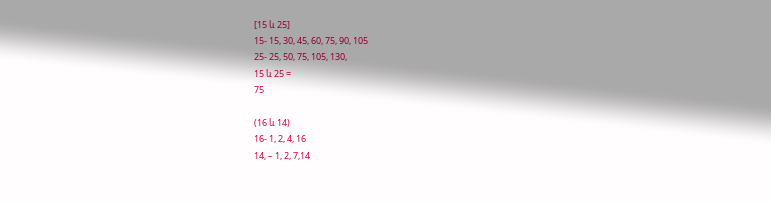[15 և 25]
15- 15, 30, 45, 60, 75, 90, 105
25- 25, 50, 75, 105, 130,
15 և 25 =
75

(16 և 14)
16- 1, 2, 4, 16
14, – 1, 2, 7,14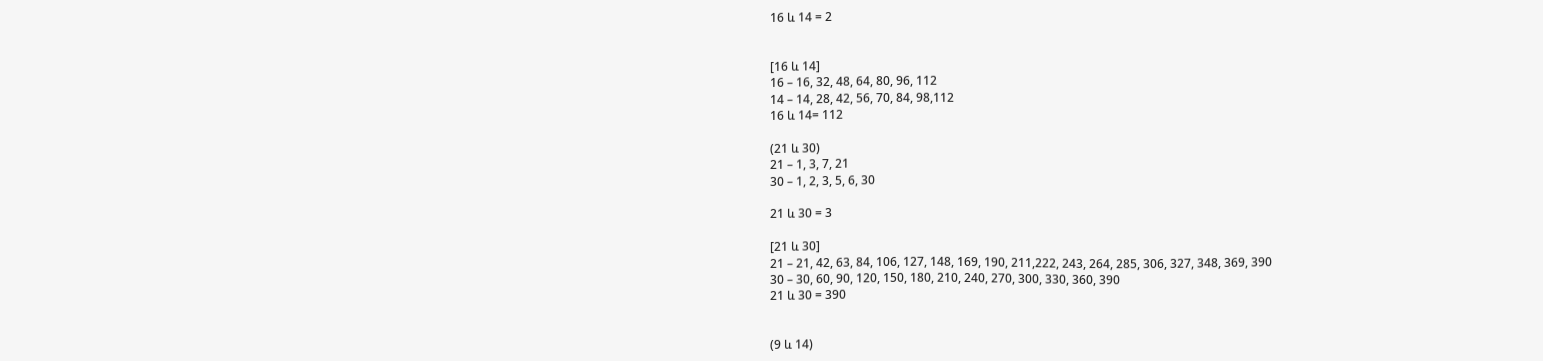16 և 14 = 2


[16 և 14]
16 – 16, 32, 48, 64, 80, 96, 112
14 – 14, 28, 42, 56, 70, 84, 98,112
16 և 14= 112

(21 և 30)
21 – 1, 3, 7, 21
30 – 1, 2, 3, 5, 6, 30

21 և 30 = 3

[21 և 30]
21 – 21, 42, 63, 84, 106, 127, 148, 169, 190, 211,222, 243, 264, 285, 306, 327, 348, 369, 390
30 – 30, 60, 90, 120, 150, 180, 210, 240, 270, 300, 330, 360, 390
21 և 30 = 390


(9 և 14)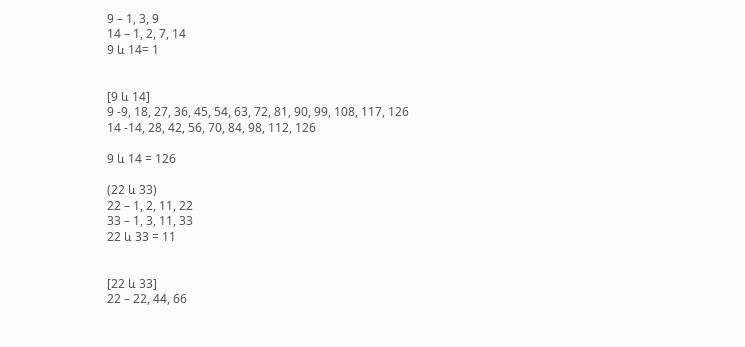9 – 1, 3, 9
14 – 1, 2, 7, 14
9 և 14= 1


[9 և 14]
9 -9, 18, 27, 36, 45, 54, 63, 72, 81, 90, 99, 108, 117, 126
14 -14, 28, 42, 56, 70, 84, 98, 112, 126

9 և 14 = 126

(22 և 33)
22 – 1, 2, 11, 22
33 – 1, 3, 11, 33
22 և 33 = 11


[22 և 33]
22 – 22, 44, 66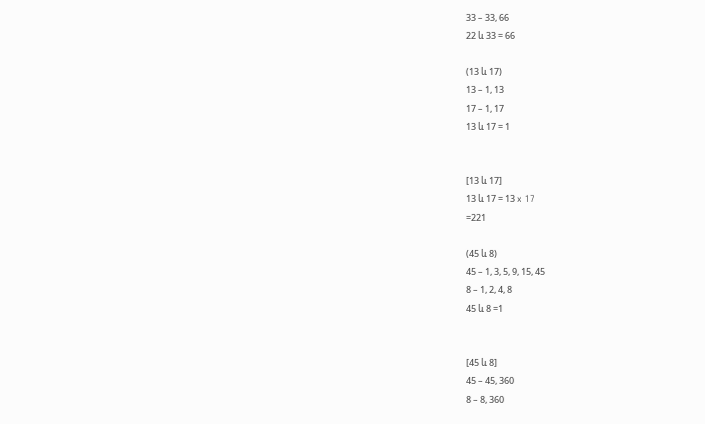33 – 33, 66
22 և 33 = 66

(13 և 17)
13 – 1, 13
17 – 1, 17
13 և 17 = 1


[13 և 17]
13 և 17 = 13 x 17
=221

(45 և 8)
45 – 1, 3, 5, 9, 15, 45
8 – 1, 2, 4, 8
45 և 8 =1


[45 և 8]
45 – 45, 360
8 – 8, 360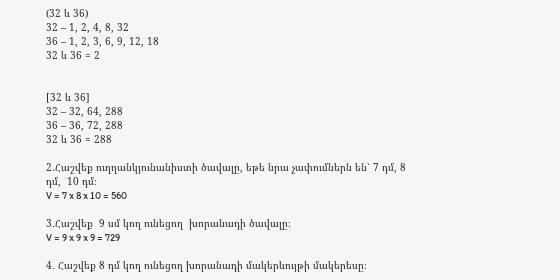(32 և 36)
32 – 1, 2, 4, 8, 32
36 – 1, 2, 3, 6, 9, 12, 18
32 և 36 = 2


[32 և 36]
32 – 32, 64, 288
36 – 36, 72, 288
32 և 36 = 288

2.Հաշվեք ուղղանկյունանիստի ծավալը, եթե նրա չափումներն են՝ 7 դմ, 8 դմ,  10 դմ։
V = 7 x 8 x 10 = 560

3․Հաշվեք  9 սմ կող ունեցող  խորանադի ծավալը։
V = 9 x 9 x 9 = 729

4․ Հաշվեք 8 դմ կող ունեցող խորանադի մակերևույթի մակերեսը։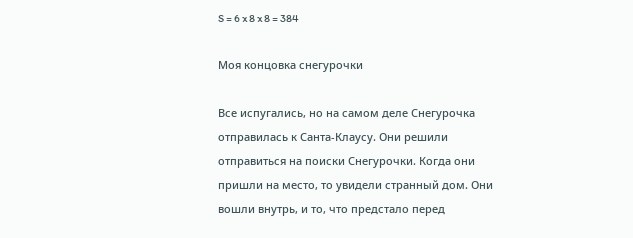S = 6 x 8 x 8 = 384

Моя концовка снегурочки

Все испугались, но на самом деле Снегурочка отправилась к Санта-Клаусу. Они решили отправиться на поиски Снегурочки. Когда они пришли на место, то увидели странный дом. Они вошли внутрь, и то, что предстало перед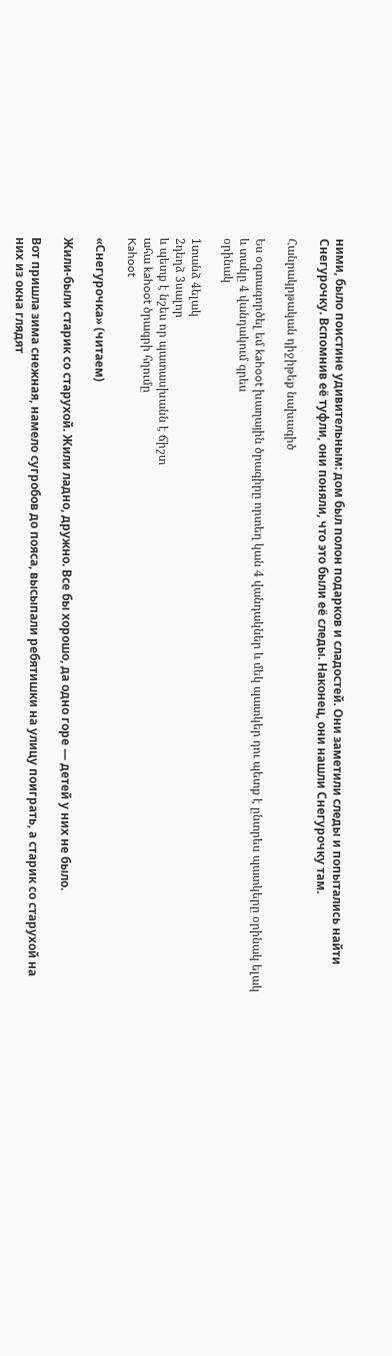ними, было поистине удивительным: дом был полон подарков и сладостей. Они заметили следы и попытались найти Снегурочку. Вспомнив её туфли, они поняли, что это были её следы. Наконец, они нашли Снегурочку там.

Հանրակրթական դիջիթեք նախագիծ

Ես օգտագործել եմ kahoot խաղային ծրագիրը որտեղ կան 4 վանդակներ և մեկ պատկեր դու պետք է ընտրես պատկերը օրինակ ելակ և տակը 4 վանդակում գրես
օրինակ

1տանձ 4ելակ
2դեղձ 3սալոր
և պետք է նշես որ պատասխանն է ճիշտ
ահա kahoot ծրագրի հղումը
Kahoot

«Снегурочка» (читаем)

Жили-были старик со старухой. Жили ладно, дружно. Все бы хорошо, да одно горе — детей у них не было.

Вот пришла зима снежная, намело сугробов до пояса, высыпали ребятишки на улицу поиграть, а старик со старухой на них из окна глядят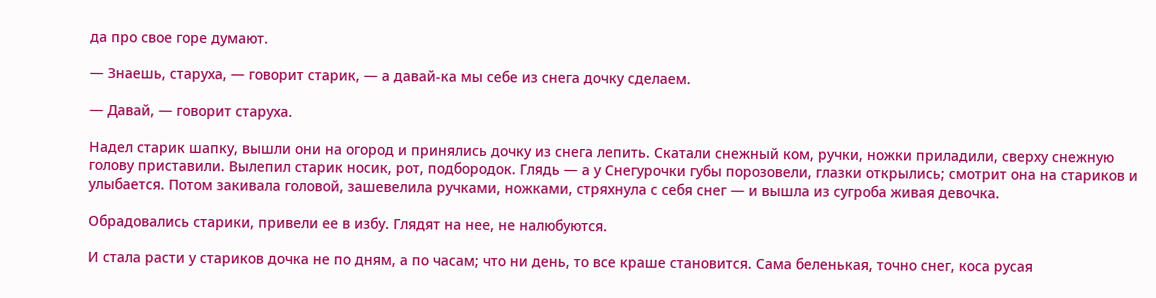да про свое горе думают.

— Знаешь, старуха, — говорит старик, — а давай-ка мы себе из снега дочку сделаем.

— Давай, — говорит старуха.

Надел старик шапку, вышли они на огород и принялись дочку из снега лепить. Скатали снежный ком, ручки, ножки приладили, сверху снежную голову приставили. Вылепил старик носик, рот, подбородок. Глядь — а у Снегурочки губы порозовели, глазки открылись; смотрит она на стариков и улыбается. Потом закивала головой, зашевелила ручками, ножками, стряхнула с себя снег — и вышла из сугроба живая девочка.

Обрадовались старики, привели ее в избу. Глядят на нее, не налюбуются.

И стала расти у стариков дочка не по дням, а по часам; что ни день, то все краше становится. Сама беленькая, точно снег, коса русая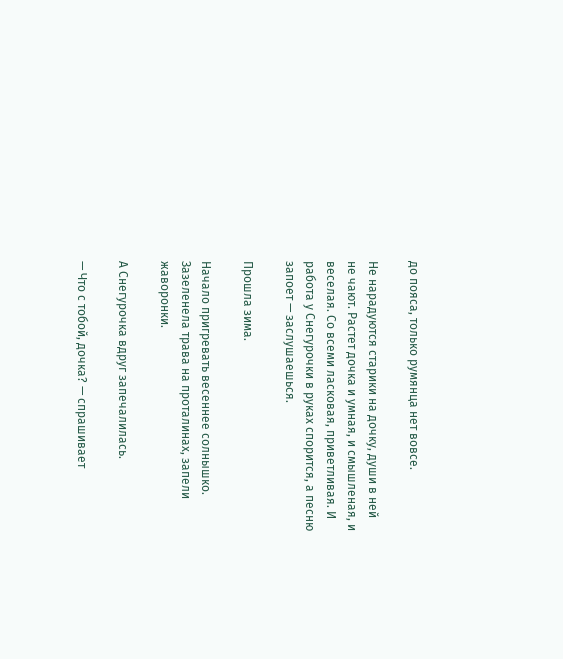до пояса, только румянца нет вовсе.

Не нарадуются старики на дочку, души в ней не чают. Растет дочка и умная, и смышленая, и веселая. Со всеми ласковая, приветливая. И работа у Снегурочки в руках спорится, а песню запоет — заслушаешься.

Прошла зима.

Начало пригревать весеннее солнышко. Зазеленела трава на проталинах, запели жаворонки.

А Снегурочка вдруг запечалилась.

— Что с тобой, дочка? — спрашивает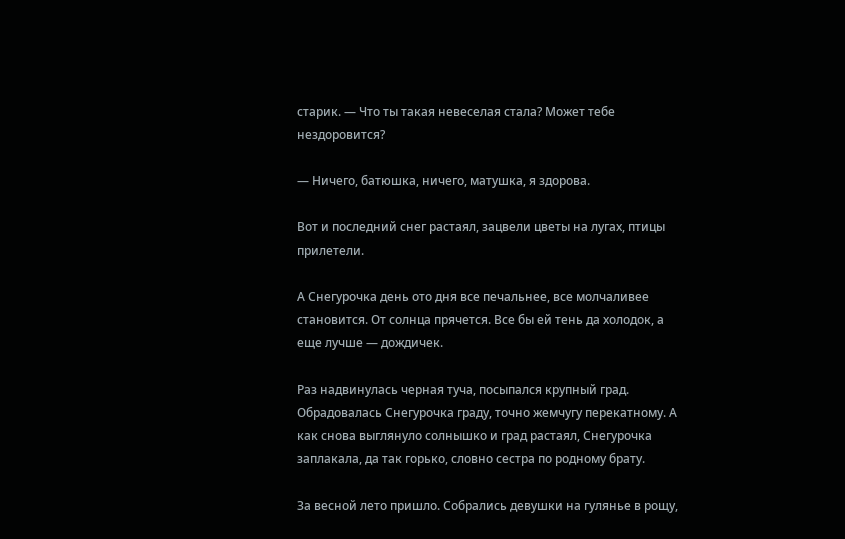старик. — Что ты такая невеселая стала? Может тебе нездоровится?

— Ничего, батюшка, ничего, матушка, я здорова.

Вот и последний снег растаял, зацвели цветы на лугах, птицы прилетели.

А Снегурочка день ото дня все печальнее, все молчаливее становится. От солнца прячется. Все бы ей тень да холодок, а еще лучше — дождичек.

Раз надвинулась черная туча, посыпался крупный град. Обрадовалась Снегурочка граду, точно жемчугу перекатному. А как снова выглянуло солнышко и град растаял, Снегурочка заплакала, да так горько, словно сестра по родному брату.

За весной лето пришло. Собрались девушки на гулянье в рощу,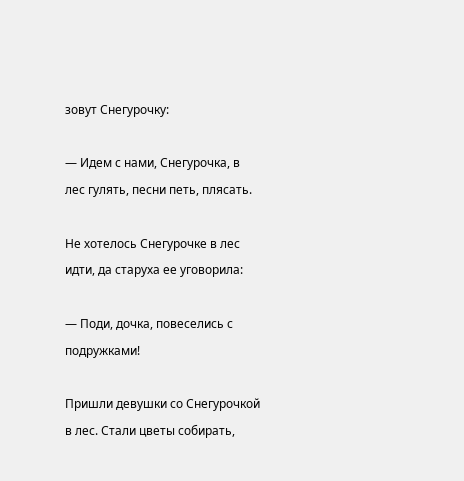зовут Снегурочку:

— Идем с нами, Снегурочка, в лес гулять, песни петь, плясать.

Не хотелось Снегурочке в лес идти, да старуха ее уговорила:

— Поди, дочка, повеселись с подружками!

Пришли девушки со Снегурочкой в лес. Стали цветы собирать,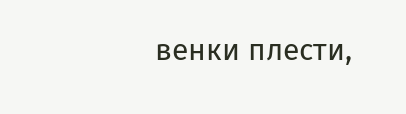венки плести,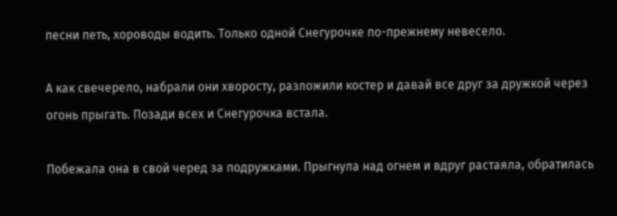песни петь, хороводы водить. Только одной Снегурочке по-прежнему невесело.

А как свечерело, набрали они хворосту, разложили костер и давай все друг за дружкой через огонь прыгать. Позади всех и Снегурочка встала.

Побежала она в свой черед за подружками. Прыгнула над огнем и вдруг растаяла, обратилась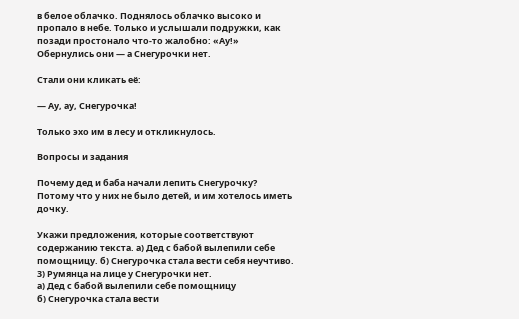в белое облачко. Поднялось облачко высоко и пропало в небе. Только и услышали подружки, как позади простонало что-то жалобно: «Ау!» Обернулись они — а Снегурочки нет.

Стали они кликать её:

— Ау, ау, Снегурочка!

Только эхо им в лесу и откликнулось.

Вопросы и задания

Почему дед и баба начали лепить Снегурочку?
Потому что у них не было детей, и им хотелось иметь дочку.

Укажи предложения, которые соответствуют содержанию текста. а) Дед с бабой вылепили себе помощницу. б) Снегурочка стала вести себя неучтиво. 3) Румянца на лице у Снегурочки нет.
а) Дед с бабой вылепили себе помощницу
б) Снегурочка стала вести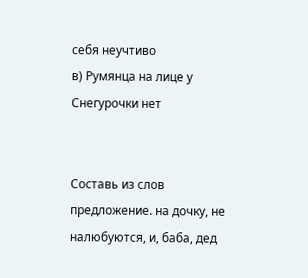себя неучтиво
в) Румянца на лице у Снегурочки нет


Составь из слов предложение. на дочку, не налюбуются, и, баба, дед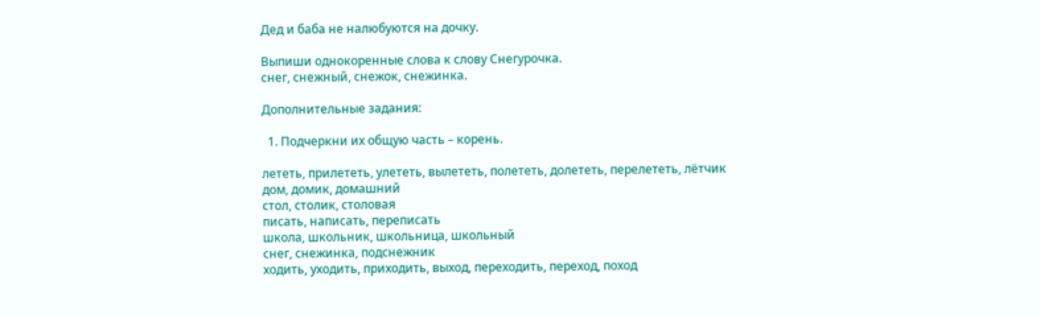Дед и баба не налюбуются на дочку.

Выпиши однокоренные слова к слову Снегурочка.
снег, снежный, снежок, снежинка.

Дополнительные задания:

  1. Подчеркни их общую часть – корень.

лететь, прилететь, улететь, вылететь, полететь, долететь, перелететь, лётчик
дом, домик, домашний
стол, столик, столовая
писать, написать, переписать
школа, школьник, школьница, школьный
снег, снежинка, подснежник
ходить, уходить, приходить, выход, переходить, переход, поход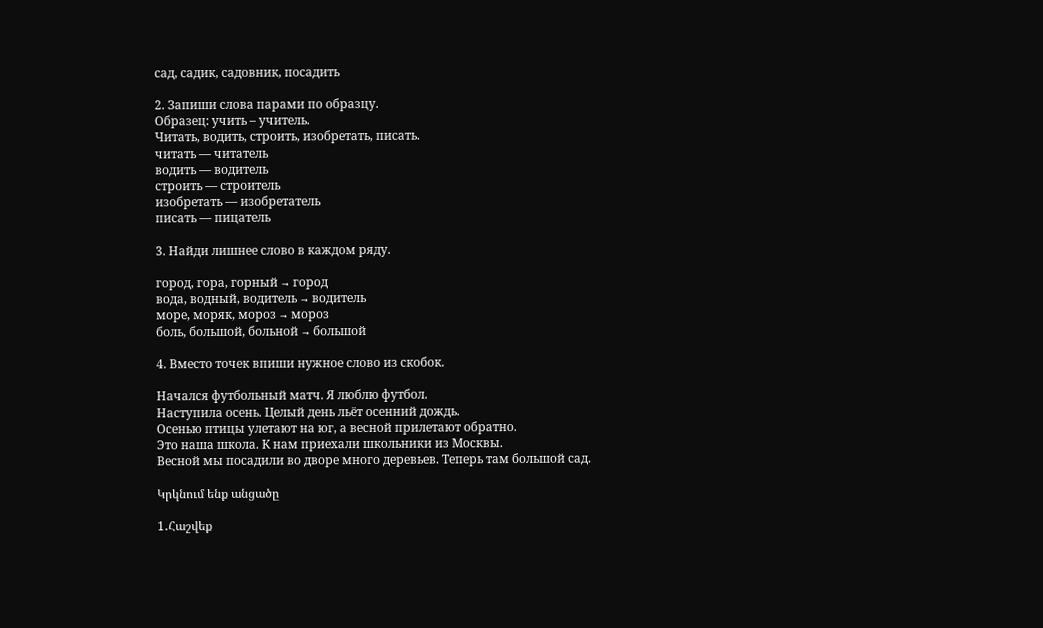сад, садик, садовник, посадить

2. Запиши слова парами по образцу.
Образец: учить – учитель.
Читать, водить, строить, изобретать, писать.
читать — читатель
водить — водитель
строить — строитель
изобретать — изобретатель
писать — пицатель

3. Найди лишнее слово в каждом ряду.

город, гора, горный → город
вода, водный, водитель → водитель
море, моряк, мороз → мороз
боль, большой, больной → большой

4. Вместо точек впиши нужное слово из скобок.

Начался футбольный матч. Я люблю футбол.
Наступила осень. Целый день льёт осенний дождь.
Осенью птицы улетают на юг, а весной прилетают обратно.
Это наша школа. К нам приехали школьники из Москвы.
Весной мы посадили во дворе много деревьев. Теперь там большой сад.

Կրկնում ենք անցածը

1․Հաշվեք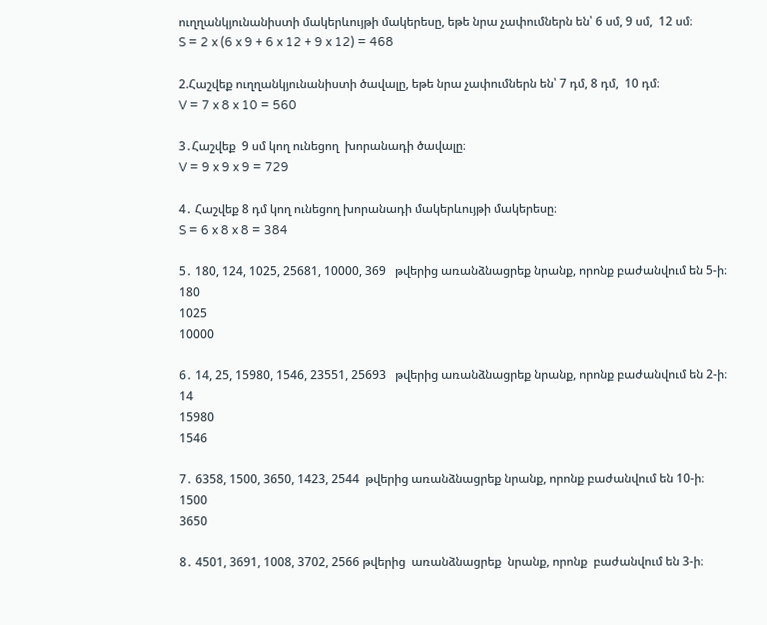ուղղանկյունանիստի մակերևույթի մակերեսը, եթե նրա չափումներն են՝ 6 սմ, 9 սմ,  12 սմ։
S = 2 x (6 x 9 + 6 x 12 + 9 x 12) = 468

2.Հաշվեք ուղղանկյունանիստի ծավալը, եթե նրա չափումներն են՝ 7 դմ, 8 դմ,  10 դմ։
V = 7 x 8 x 10 = 560

3․Հաշվեք  9 սմ կող ունեցող  խորանադի ծավալը։
V = 9 x 9 x 9 = 729

4․ Հաշվեք 8 դմ կող ունեցող խորանադի մակերևույթի մակերեսը։
S = 6 x 8 x 8 = 384

5․ 180, 124, 1025, 25681, 10000, 369   թվերից առանձնացրեք նրանք, որոնք բաժանվում են 5-ի։
180
1025
10000

6․ 14, 25, 15980, 1546, 23551, 25693   թվերից առանձնացրեք նրանք, որոնք բաժանվում են 2-ի։
14
15980
1546

7․ 6358, 1500, 3650, 1423, 2544  թվերից առանձնացրեք նրանք, որոնք բաժանվում են 10-ի։
1500
3650

8․ 4501, 3691, 1008, 3702, 2566 թվերից  առանձնացրեք  նրանք, որոնք  բաժանվում են 3-ի։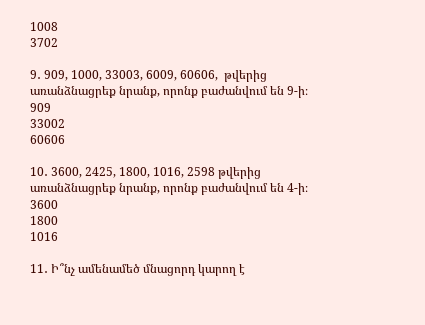1008
3702

9․ 909, 1000, 33003, 6009, 60606,  թվերից առանձնացրեք նրանք, որոնք բաժանվում են 9-ի։
909
33002
60606

10․ 3600, 2425, 1800, 1016, 2598 թվերից առանձնացրեք նրանք, որոնք բաժանվում են 4-ի։
3600
1800
1016

11․ Ի՞նչ ամենամեծ մնացորդ կարող է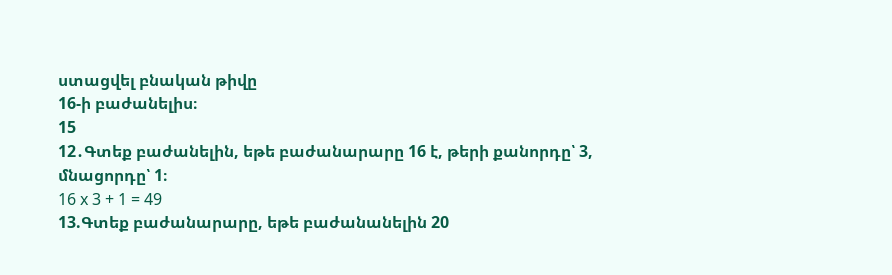ստացվել բնական թիվը
16-ի բաժանելիս։
15
12․Գտեք բաժանելին, եթե բաժանարարը 16 է, թերի քանորդը՝ 3,
մնացորդը՝ 1։
16 x 3 + 1 = 49
13.Գտեք բաժանարարը, եթե բաժանանելին 20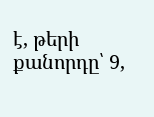է, թերի քանորդը՝ 9,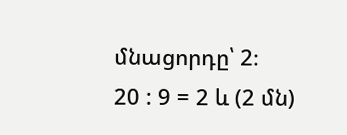մնացորդը՝ 2։
20 : 9 = 2 և (2 մն)